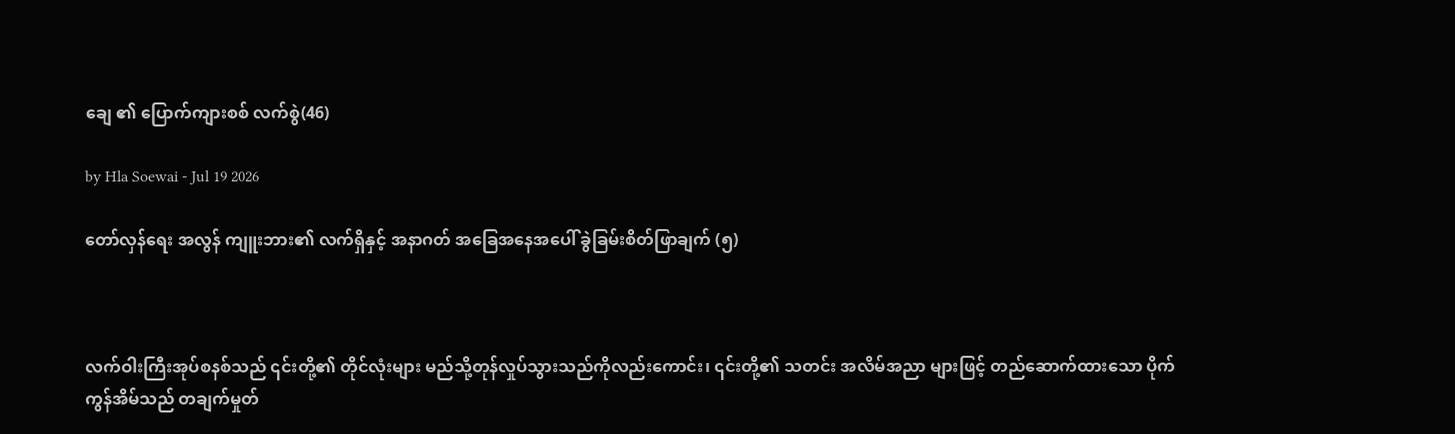ချေ ၏ ပြောက်ကျားစစ် လက်စွဲ(46)

by Hla Soewai - Jul 19 2026

တော်လှန်ရေး အလွန် ကျူးဘား၏ လက်ရှိနှင့် အနာဂတ် အခြေအနေအပေါ် ခွဲခြမ်းစိတ်ဖြာချက် (၅)



လက်ဝါးကြီးအုပ်စနစ်သည် ၎င်းတို့၏ တိုင်လုံးများ မည်သို့တုန်လှုပ်သွားသည်ကိုလည်းကောင်း၊ ၎င်းတို့၏ သတင်း အလိမ်အညာ များဖြင့် တည်ဆောက်ထားသော ပိုက်ကွန်အိမ်သည် တချက်မှုတ်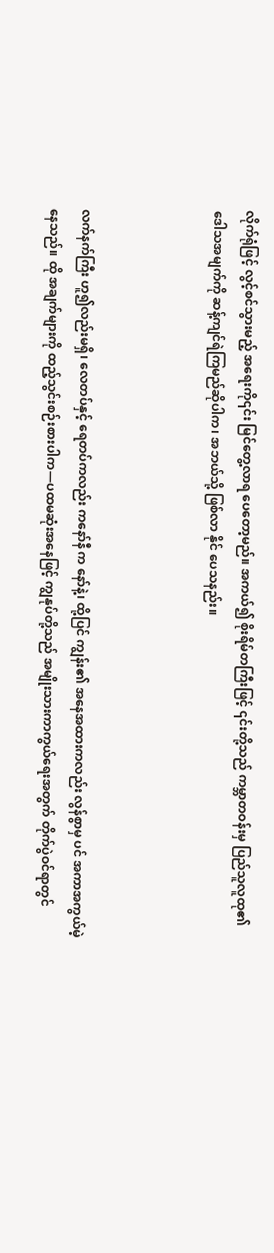လိုက်ရုံဖြင့် လွင့်စင်သွားမည့် အရေးကို၎င်း မြင်တွေ့လာရ ပေတော့မည်။ အကယ်၍ စိုးရိမ်တကြီးဖြင့် ၎င်းတို့သည် ကမ္ဘာတဝန်းမှ ပြည်သူလူထု၏ ဒေါသအမျက်ကို ဆန့်ကျင်ရဲကြမည်ဆိုပါက၊ အဘယ်သို့ ဖြစ်လာ နိုင်‌ ပေသနည်း။



လက်နက်ကြီး ဟူ၍လည်းမရှိ၊ လေတပ်နှင့် ရေတပ်ကလည်း ကနော်နီ က‌ နော်နဲ့၊ ထို့ပြင် ကျွန်း၏ အနေအထားကလည်း လွန်စွာမှ ပင် အကာအကွယ်မဲ့ နေသည်။ ထို အချက်များကို ထည့်သွင်းစဉ်းစားပါက—ပထမဆုံးအနေဖြင့် ကျွနုပ်တို့သည် အမျိုးသားကာကွယ်ရေးအတွက် တိုက်ပွဲဝင်ရာတွင်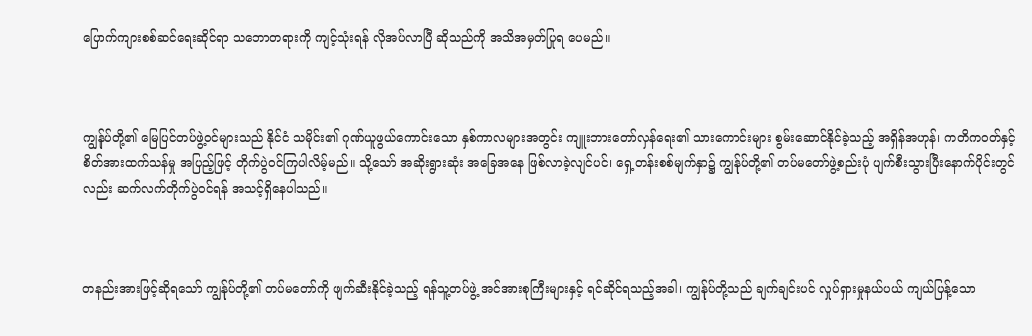ပြောက်ကျားစစ်ဆင်ရေးဆိုင်ရာ သဘောတရားကို ကျင့်သုံးရန် လိုအပ်လာပြီ ဆိုသည်ကို အသိအမှတ်ပြုရ ပေမည်။



ကျွန်ုပ်တို့၏ မြေပြင်တပ်ဖွဲ့ဝင်များသည် နိုင်ငံ သမိုင်း၏ ဂုဏ်ယူဖွယ်ကောင်းသော နှစ်ကာလများအတွင်း ကျူးဘားတော်လှန်ရေး၏ သားကောင်းများ စွမ်းဆောင်နိုင်ခဲ့သည့် အရှိန်အဟုန်၊ ကတိကဝတ်နှင့် စိတ်အားထက်သန်မှု အပြည့်ဖြင့် တိုက်ပွဲဝင်ကြပါလိမ့်မည်။ သို့သော် အဆိုးရွားဆုံး အခြေအနေ ဖြစ်လာခဲ့လျင်ပင်၊ ရှေ့တန်းစစ်မျက်နှာ၌ ကျွန်ုပ်တို့၏ တပ်မတော်ဖွဲ့စည်းပုံ ပျက်စီးသွားပြီးနောက်ပိုင်းတွင်လည်း ဆက်လက်တိုက်ပွဲဝင်ရန် အသင့်ရှိနေပါသည်။



တနည်းအားဖြင့်ဆိုရသော် ကျွန်ုပ်တို့၏ တပ်မတော်ကို ဖျက်ဆီးနိုင်ခဲ့သည့် ရန်သူ့တပ်ဖွဲ့ အင်အားစုကြီးများနှင့် ရင်ဆိုင်ရသည့်အခါ၊ ကျွန်ုပ်တို့သည် ချက်ချင်းပင် လှုပ်ရှားမှုနယ်ပယ် ကျယ်ပြန့်သော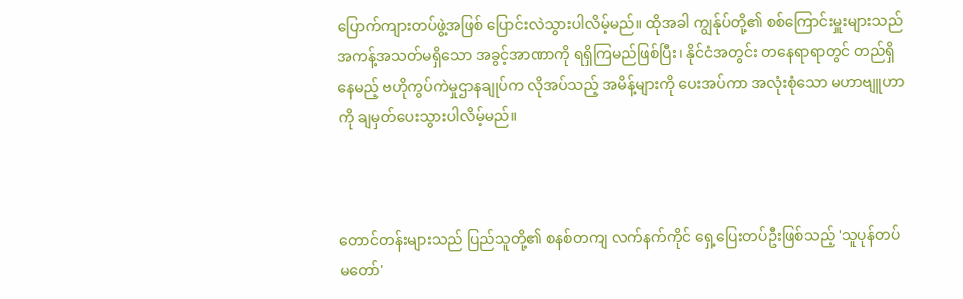ပြောက်ကျားတပ်ဖွဲ့အဖြစ် ပြောင်းလဲသွားပါလိမ့်မည်။ ထိုအခါ ကျွန်ုပ်တို့၏ စစ်ကြောင်းမှူးများသည် အကန့်အသတ်မရှိသော အခွင့်အာဏာကို ရရှိကြမည်ဖြစ်ပြီး၊ နိုင်ငံအတွင်း တနေရာရာတွင် တည်ရှိနေမည့် ဗဟိုကွပ်ကဲမှုဌာနချုပ်က လိုအပ်သည့် အမိန့်များကို ပေးအပ်ကာ အလုံးစုံသော မဟာဗျူဟာကို ချမှတ်ပေးသွားပါလိမ့်မည်။



တောင်တန်းများသည် ပြည်သူတို့၏ စနစ်တကျ လက်နက်ကိုင် ရှေ့ပြေးတပ်ဦးဖြစ်သည့် 'သူပုန်တပ်မတော်'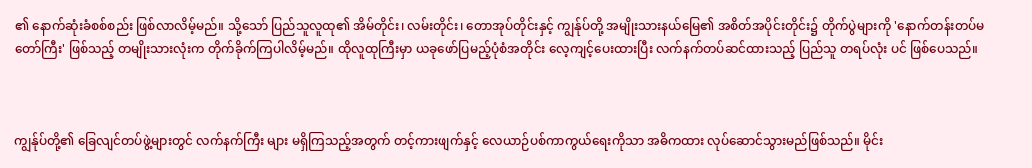၏ နောက်ဆုံးခံစစ်စည်း ဖြစ်လာလိမ့်မည်။ သို့သော် ပြည်သူလူထု၏ အိမ်တိုင်း၊ လမ်းတိုင်း၊ တောအုပ်တိုင်းနှင့် ကျွန်ုပ်တို့ အမျိုးသားနယ်မြေ၏ အစိတ်အပိုင်းတိုင်း၌ တိုက်ပွဲများကို 'နောက်တန်းတပ်မတော်ကြီး' ဖြစ်သည့် တမျိုးသားလုံးက တိုက်ခိုက်ကြပါလိမ့်မည်။ ထိုလူထုကြီးမှာ ယခုဖော်ပြမည့်ပုံစံအတိုင်း လေ့ကျင့်ပေးထားပြီး လက်နက်တပ်ဆင်ထားသည့် ပြည်သူ တရပ်လုံး ပင် ဖြစ်ပေသည်။



ကျွန်ုပ်တို့၏ ခြေလျင်တပ်ဖွဲ့များတွင် လက်နက်ကြီး များ မရှိကြသည့်အတွက် တင့်ကားဖျက်နှင့် လေယာဉ်ပစ်ကာကွယ်ရေးကိုသာ အဓိကထား လုပ်ဆောင်သွားမည်ဖြစ်သည်။ မိုင်း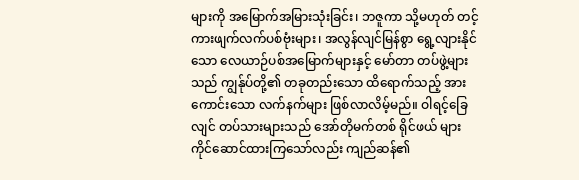များကို အမြောက်အမြားသုံးခြင်း၊ ဘဇူကာ သို့မဟုတ် တင့်ကားဖျက်လက်ပစ်ဗုံးများ၊ အလွန်လျင်မြန်စွာ ရွေ့လျားနိုင်သော လေယာဉ်ပစ်အမြောက်များနှင့် မော်တာ တပ်ဖွဲ့များသည် ကျွန်ုပ်တို့၏ တခုတည်းသော ထိရောက်သည့် အားကောင်းသော လက်နက်များ ဖြစ်လာလိမ့်မည်။ ဝါရင့်ခြေလျင် တပ်သားများသည် အော်တိုမက်တစ် ရိုင်ဖယ် များ ကိုင်ဆောင်ထားကြသော်လည်း ကျည်ဆန်၏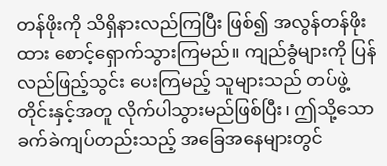တန်ဖိုးကို သိရှိနားလည်ကြပြီး ဖြစ်၍ အလွန်တန်ဖိုးထား စောင့်ရှောက်သွားကြမည်။ ကျည်ခွံများကို ပြန်လည်ဖြည့်သွင်း ပေးကြမည့် သူများသည် တပ်ဖွဲ့တိုင်းနှင့်အတူ လိုက်ပါသွားမည်ဖြစ်ပြီး၊ ဤသို့သော ခက်ခဲကျပ်တည်းသည့် အခြေအနေများတွင်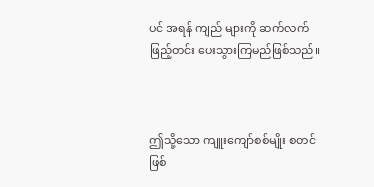ပင် အရန် ကျည် များကို ဆက်လက် ဖြည့်တင်း ပေးသွားကြမည်ဖြစ်သည်။



ဤသို့သော ကျူးကျော်စစ်မျိုး စတင်ဖြစ်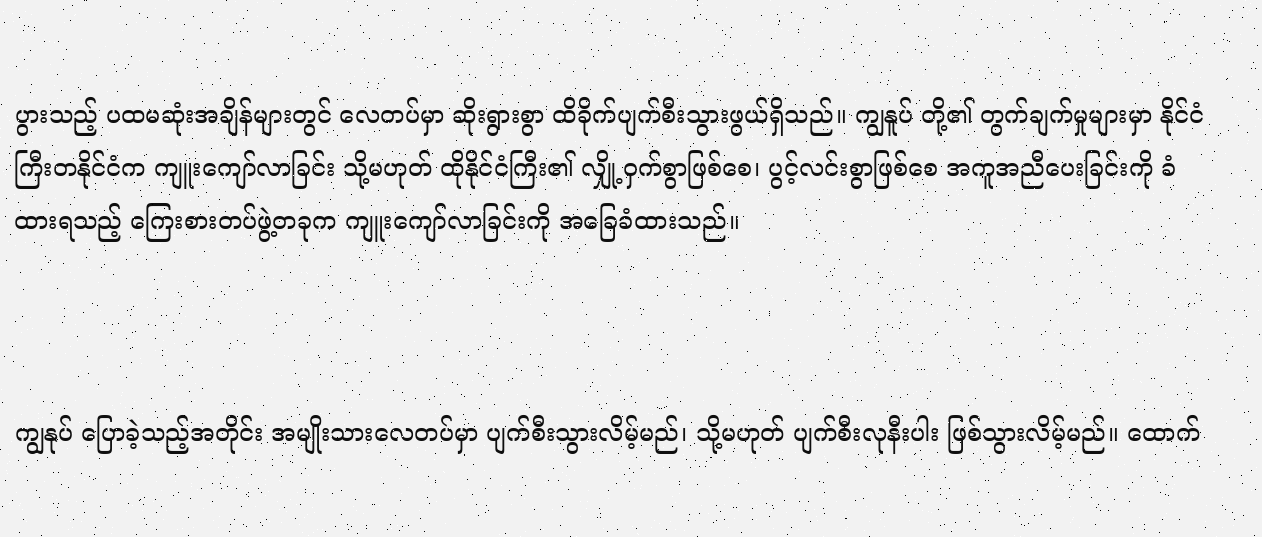ပွားသည့် ပထမဆုံးအချိန်များတွင် လေတပ်မှာ ဆိုးရွားစွာ ထိခိုက်ပျက်စီးသွားဖွယ်ရှိသည်။ ကျွနူပ် တို့၏ တွက်ချက်မှုများမှာ နိုင်ငံကြီးတနိုင်ငံက ကျူးကျော်လာခြင်း သို့မဟုတ် ထိုနိုင်ငံကြီး၏ လျှို့ဝှက်စွာဖြစ်စေ၊ ပွင့်လင်းစွာဖြစ်စေ အကူအညီပေးခြင်းကို ခံထားရသည့် ကြေးစားတပ်ဖွဲ့တခုက ကျူးကျော်လာခြင်းကို အခြေခံထားသည်။



ကျွနုပ် ပြောခဲ့သည့်အတိုင်း အမျိုးသားလေတပ်မှာ ပျက်စီးသွားလိမ့်မည်၊ သို့မဟုတ် ပျက်စီးလုနီးပါး ဖြစ်သွားလိမ့်မည်။ ထောက်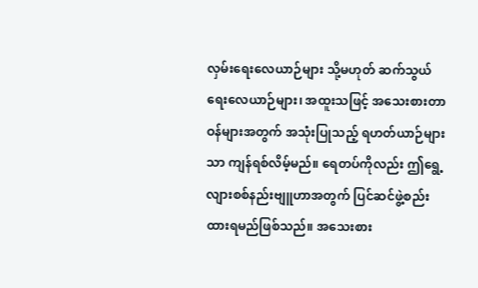လှမ်းရေးလေယာဉ်များ သို့မဟုတ် ဆက်သွယ်ရေးလေယာဉ်များ၊ အထူးသဖြင့် အသေးစားတာဝန်များအတွက် အသုံးပြုသည့် ရဟတ်ယာဉ်များသာ ကျန်ရစ်လိမ့်မည်။ ရေတပ်ကိုလည်း ဤရွေ့လျားစစ်နည်းဗျူဟာအတွက် ပြင်ဆင်ဖွဲ့စည်းထားရမည်ဖြစ်သည်။ အသေးစား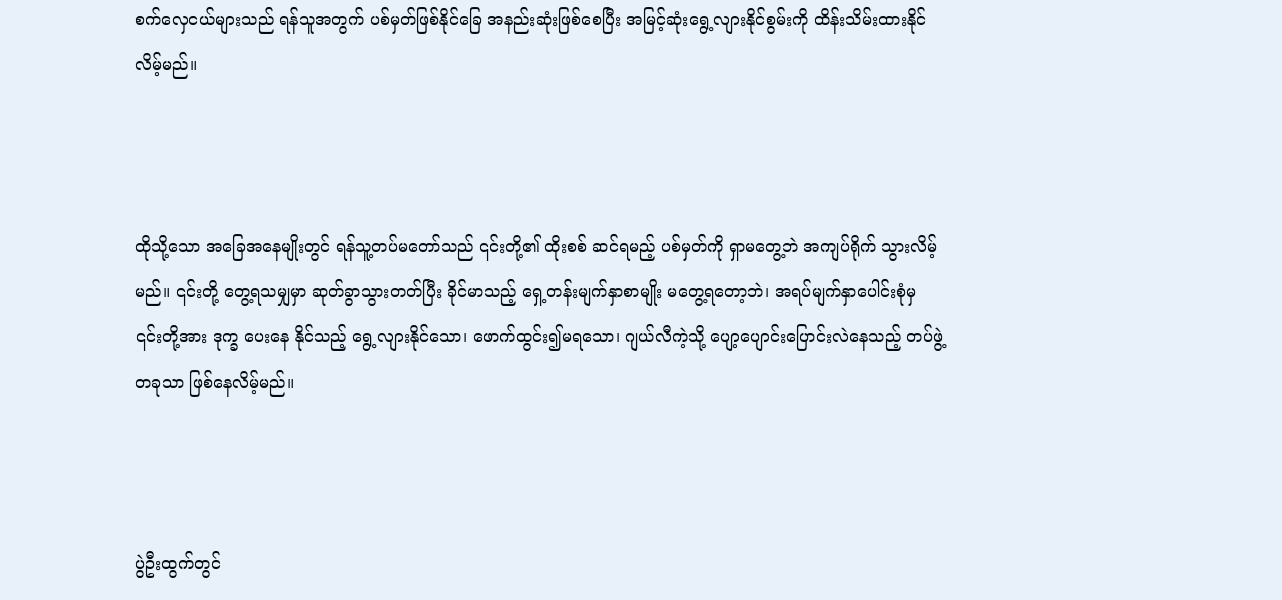စက်လှေငယ်များသည် ရန်သူအတွက် ပစ်မှတ်ဖြစ်နိုင်ခြေ အနည်းဆုံးဖြစ်စေပြီး အမြင့်ဆုံးရွေ့လျားနိုင်စွမ်းကို ထိန်းသိမ်းထားနိုင်လိမ့်မည်။



ထိုသို့သော အခြေအနေမျိုးတွင် ရန်သူ့တပ်မတော်သည် ၎င်းတို့၏ ထိုးစစ် ဆင်ရမည့် ပစ်မှတ်ကို ရှာမတွေ့ဘဲ အကျပ်ရိုက် သွားလိမ့်မည်။ ၎င်းတို့ တွေ့ရသမျှမှာ ဆုတ်ခွာသွားတတ်ပြီး ခိုင်မာသည့် ရှေ့တန်းမျက်နှာစာမျိုး မတွေ့ရတော့ဘဲ၊ အရပ်မျက်နှာပေါင်းစုံမှ ၎င်းတို့အား ဒုက္ခ ‌ပေးနေ နိုင်သည့် ရွေ့လျားနိုင်သော၊ ဖောက်ထွင်း၍မရသော၊ ဂျယ်လီကဲ့သို့ ပျော့ပျောင်းပြောင်းလဲနေသည့် တပ်ဖွဲ့တခုသာ ဖြစ်နေလိမ့်မည်။



ပွဲဦးထွက်တွင်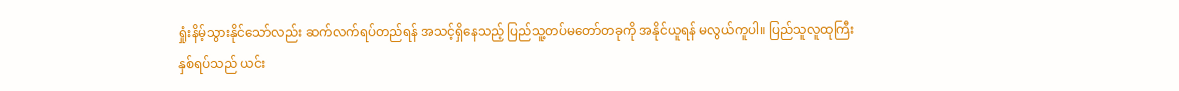ရှုံးနိမ့်သွားနိုင်သော်လည်း ဆက်လက်ရပ်တည်ရန် အသင့်ရှိနေသည့် ပြည်သူ့တပ်မတော်တခုကို အနိုင်ယူရန် မလွယ်ကူပါ။ ပြည်သူလူထုကြီး နှစ်ရပ်သည် ယင်း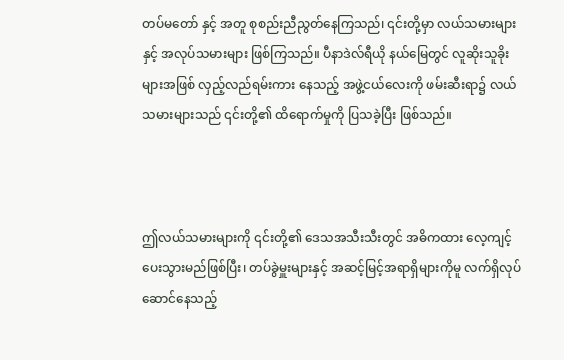တပ်မတော် နှင့် အတူ စုစည်းညီညွတ်နေကြသည်၊ ၎င်းတို့မှာ လယ်သမားများနှင့် အလုပ်သမားများ ဖြစ်ကြသည်။ ပီနာဒဲလ်ရီယို နယ်မြေတွင် လူဆိုးသူခိုးများအဖြစ် လှည့်လည်ရမ်းကား နေသည့် အဖွဲ့ငယ်လေးကို ဖမ်းဆီးရာ၌ လယ်သမားများသည် ၎င်းတို့၏ ထိရောက်မှုကို ပြသခဲ့ပြီး ဖြစ်သည်။



ဤလယ်သမားများကို ၎င်းတို့၏ ဒေသအသီးသီးတွင် အဓိကထား လေ့ကျင့်ပေးသွားမည်ဖြစ်ပြီး၊ တပ်ခွဲမှူးများနှင့် အဆင့်မြင့်အရာရှိများကိုမူ လက်ရှိလုပ်ဆောင်နေသည့်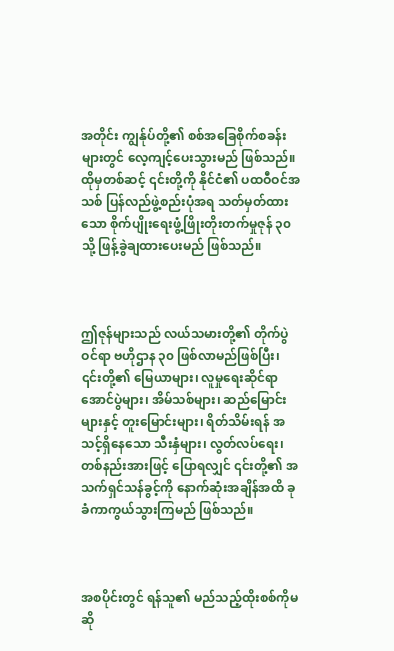အတိုင်း ကျွန်ုပ်တို့၏ စစ်အခြေစိုက်စခန်းများတွင် လေ့ကျင့်ပေးသွားမည် ဖြစ်သည်။ ထိုမှတစ်ဆင့် ၎င်းတို့ကို နိုင်ငံ၏ ပထဝီဝင်အသစ် ပြန်လည်ဖွဲ့စည်းပုံအရ သတ်မှတ်ထားသော စိုက်ပျိုးရေးဖွံ့ဖြိုးတိုးတက်မှုဇုန် ၃၀ သို့ ဖြန့်ခွဲချထားပေးမည် ဖြစ်သည်။



ဤဇုန်များသည် လယ်သမားတို့၏ တိုက်ပွဲဝင်ရာ ဗဟိုဌာန ၃၀ ဖြစ်လာမည်ဖြစ်ပြီး၊ ၎င်းတို့၏ မြေယာများ၊ လူမှုရေးဆိုင်ရာ အောင်ပွဲများ၊ အိမ်သစ်များ၊ ဆည်မြောင်းများနှင့် တူးမြောင်းများ၊ ရိတ်သိမ်းရန် အသင့်ရှိနေသော သီးနှံများ၊ လွတ်လပ်ရေး၊ တစ်နည်းအားဖြင့် ပြောရလျှင် ၎င်းတို့၏ အသက်ရှင်သန်ခွင့်ကို နောက်ဆုံးအချိန်အထိ ခုခံကာကွယ်သွားကြမည် ဖြစ်သည်။



အစပိုင်းတွင် ရန်သူ၏ မည်သည့်ထိုးစစ်ကိုမဆို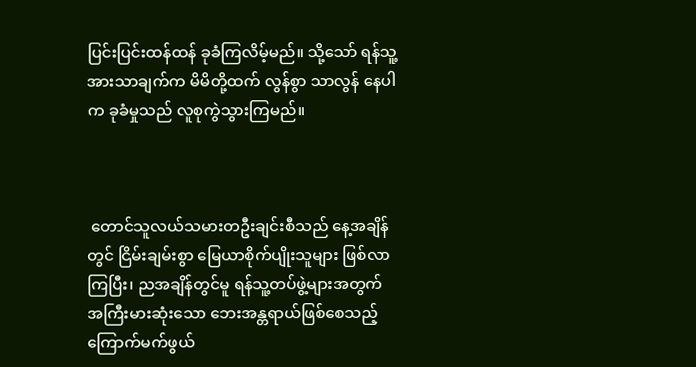ပြင်းပြင်းထန်ထန် ခုခံကြလိမ့်မည်။ သို့သော် ရန်သူ့အားသာချက်က မိမိတို့ထက် လွန်စွာ သာလွန် နေပါက ခုခံမှုသည် လူစုကွဲသွားကြမည်။



 တောင်သူလယ်သမားတဦးချင်းစီသည် နေ့အချိန်တွင် ငြိမ်းချမ်းစွာ မြေယာစိုက်ပျိုးသူများ ဖြစ်လာကြပြီး၊ ညအချိန်တွင်မူ ရန်သူ့တပ်ဖွဲ့များအတွက် အကြီးမားဆုံးသော ဘေးအန္တရာယ်ဖြစ်စေသည့် ကြောက်မက်ဖွယ်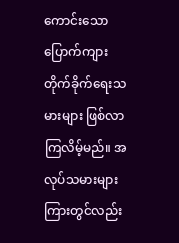ကောင်းသော ပြောက်ကျားတိုက်ခိုက်ရေးသမားများ ဖြစ်လာကြလိမ့်မည်။ အလုပ်သမားများကြားတွင်လည်း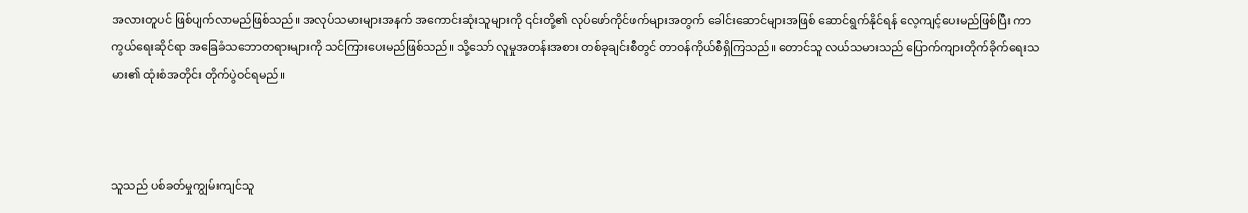အလားတူပင် ဖြစ်ပျက်လာမည်ဖြစ်သည်။ အလုပ်သမားများအနက် အကောင်းဆုံးသူများကို ၎င်းတို့၏ လုပ်ဖော်ကိုင်ဖက်များအတွက် ခေါင်းဆောင်များအဖြစ် ဆောင်ရွက်နိုင်ရန် လေ့ကျင့်ပေးမည်ဖြစ်ပြီး ကာကွယ်ရေးဆိုင်ရာ အခြေခံသဘောတရားများကို သင်ကြားပေးမည်ဖြစ်သည်။ သို့သော် လူမှုအတန်းအစား တစ်ခုချင်းစီတွင် တာဝန်ကိုယ်စီရှိကြသည်။ တောင်သူ လယ်သမားသည် ပြောက်ကျားတိုက်ခိုက်ရေးသမား၏ ထုံးစံအတိုင်း တိုက်ပွဲဝင်ရမည်။



သူသည် ပစ်ခတ်မှုကျွမ်းကျင်သူ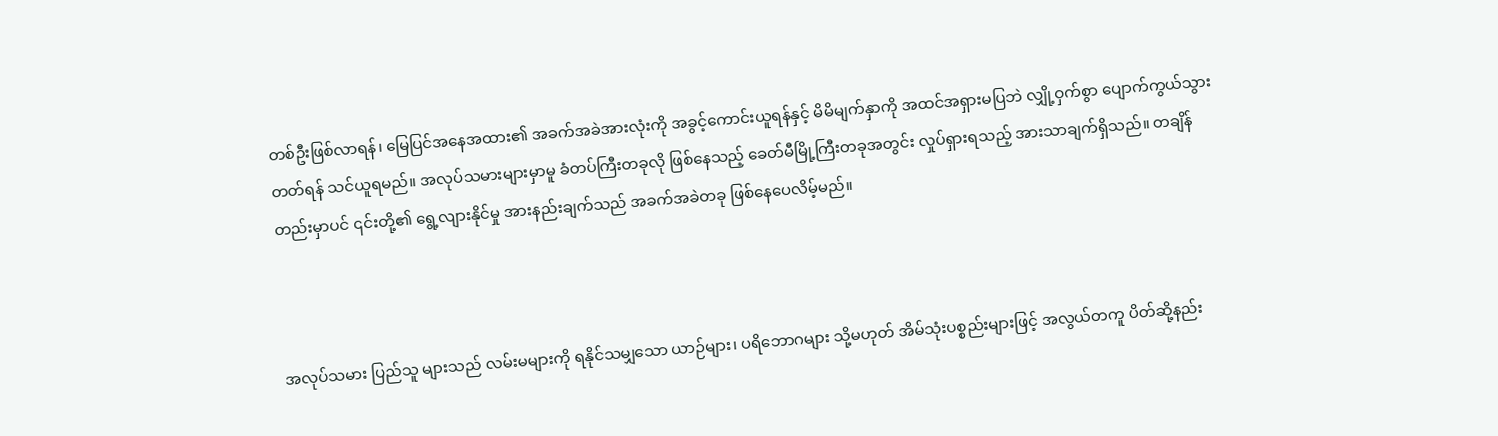တစ်ဦးဖြစ်လာရန်၊ မြေပြင်အနေအထား၏ အခက်အခဲအားလုံးကို အခွင့်ကောင်းယူရန်နှင့် မိမိမျက်နှာကို အထင်အရှားမပြဘဲ လျှို့ဝှက်စွာ ပျောက်ကွယ်သွားတတ်ရန် သင်ယူရမည်။ အလုပ်သမားများမှာမူ ခံတပ်ကြီးတခုလို ဖြစ်နေသည့် ခေတ်မီမြို့ကြီးတခုအတွင်း လှုပ်ရှားရသည့် အားသာချက်ရှိသည်။ တချိန်တည်းမှာပင် ၎င်းတို့၏ ရွေ့လျားနိုင်မှု အားနည်းချက်သည် အခက်အခဲတခု ဖြစ်နေပေလိမ့်မည်။



အလုပ်သမား ပြည်သူ များသည် လမ်းမများကို ရနိုင်သမျှသော ယာဉ်များ၊ ပရိဘောဂများ သို့မဟုတ် အိမ်သုံးပစ္စည်းများဖြင့် အလွယ်တကူ ပိတ်ဆို့နည်း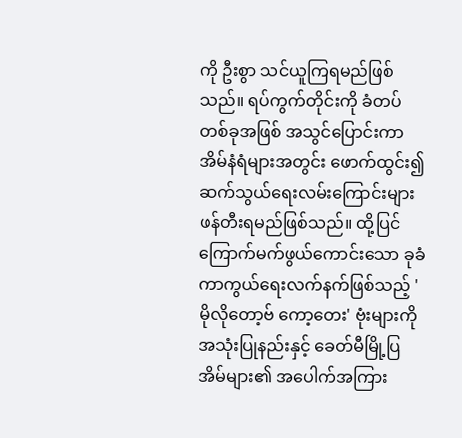ကို ဦးစွာ သင်ယူကြရမည်ဖြစ်သည်။ ရပ်ကွက်တိုင်းကို ခံတပ်တစ်ခုအဖြစ် အသွင်ပြောင်းကာ အိမ်နံရံများအတွင်း ဖောက်ထွင်း၍ ဆက်သွယ်ရေးလမ်းကြောင်းများ ဖန်တီးရမည်ဖြစ်သည်။ ထို့ပြင် ကြောက်မက်ဖွယ်ကောင်းသော ခုခံကာကွယ်ရေးလက်နက်ဖြစ်သည့် 'မိုလိုတော့ဗ် ကော့တေး' ဗုံးများကို အသုံးပြုနည်းနှင့် ခေတ်မီမြို့ပြအိမ်များ၏ အပေါက်အကြား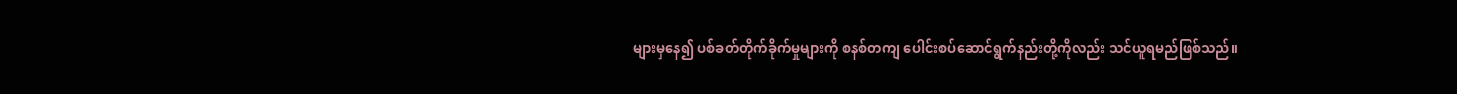များမှနေ၍ ပစ်ခတ်တိုက်ခိုက်မှုများကို စနစ်တကျ ပေါင်းစပ်ဆောင်ရွက်နည်းတို့ကိုလည်း သင်ယူရမည်ဖြစ်သည်။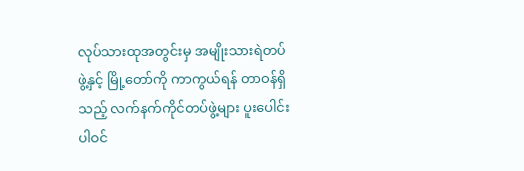လုပ်သားထုအတွင်းမှ အမျိုးသားရဲတပ်ဖွဲ့နှင့် မြို့တော်ကို ကာကွယ်ရန် တာဝန်ရှိသည့် လက်နက်ကိုင်တပ်ဖွဲ့များ ပူးပေါင်းပါဝင်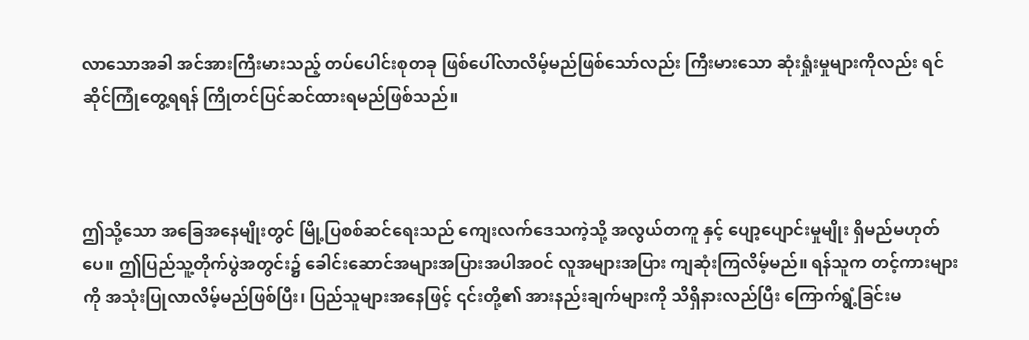လာသောအခါ အင်အားကြီးမားသည့် တပ်ပေါင်းစုတခု ဖြစ်ပေါ်လာလိမ့်မည်ဖြစ်သော်လည်း ကြီးမားသော ဆုံးရှုံးမှုများကိုလည်း ရင်ဆိုင်ကြုံတွေ့ရရန် ကြိုတင်ပြင်ဆင်ထားရမည်ဖြစ်သည်။



ဤသို့သော အခြေအနေမျိုးတွင် မြို့ပြစစ်ဆင်ရေးသည် ကျေးလက်ဒေသကဲ့သို့ အလွယ်တကူ နှင့် ပျော့ပျောင်းမှုမျိုး ရှိမည်မဟုတ်ပေ။ ဤပြည်သူ့တိုက်ပွဲအတွင်း၌ ခေါင်းဆောင်အများအပြားအပါအဝင် လူအများအပြား ကျဆုံးကြလိမ့်မည်။ ရန်သူက တင့်ကားများကို အသုံးပြုလာလိမ့်မည်ဖြစ်ပြီး၊ ပြည်သူများအနေဖြင့် ၎င်းတို့၏ အားနည်းချက်များကို သိရှိနားလည်ပြီး ကြောက်ရွံ့ခြင်းမ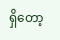ရှိတော့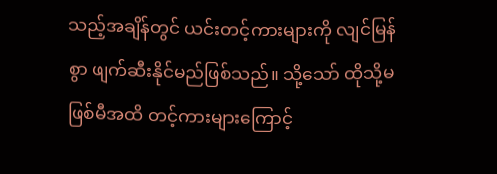သည့်အချိန်တွင် ယင်းတင့်ကားများကို လျင်မြန်စွာ ဖျက်ဆီးနိုင်မည်ဖြစ်သည်။ သို့သော် ထိုသို့မဖြစ်မီအထိ တင့်ကားများကြောင့်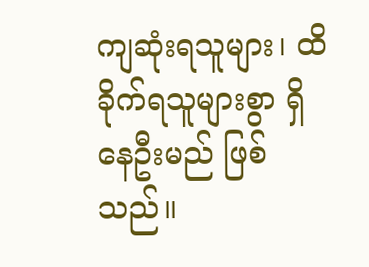ကျဆုံးရသူများ၊ ထိခိုက်ရသူများစွာ ရှိနေဦးမည် ဖြစ်သည်။